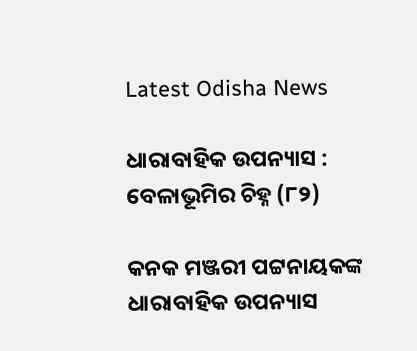Latest Odisha News

ଧାରାବାହିକ ଉପନ୍ୟାସ : ବେଳାଭୂମିର ଚିହ୍ନ (୮୨)

କନକ ମଞ୍ଜରୀ ପଟ୍ଟନାୟକଙ୍କ ଧାରାବାହିକ ଉପନ୍ୟାସ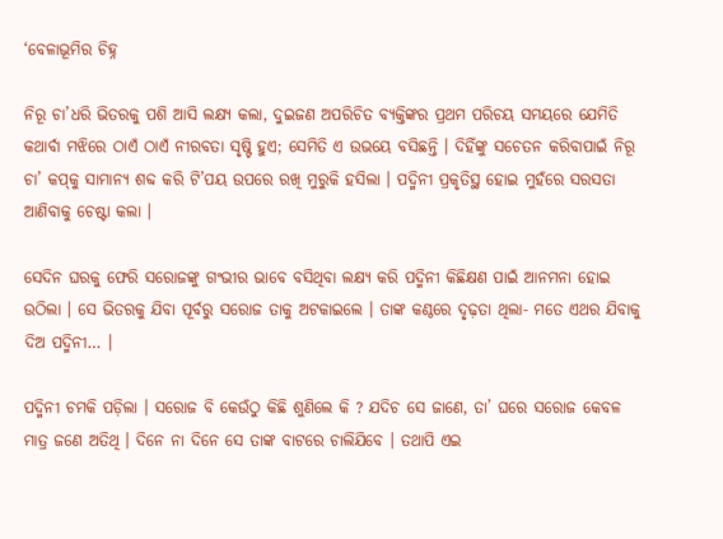‘ବେଳାଭୂମିର ଚିହ୍ନ

ନିରୂ ଚା’ଧରି ଭିତରକୁ ପଶି ଆସି ଲକ୍ଷ୍ୟ କଲା, ଦୁଇଜଣ ଅପରିଚିତ ବ୍ୟକ୍ତିଙ୍କର ପ୍ରଥମ ପରିଚୟ ସମୟରେ ଯେମିତି କଥାର୍ବା ମଝିରେ ଠାଏଁ ଠାଏଁ ନୀରବତା ସୃଷ୍ଟି ହୁଏ; ସେମିତି ଏ ଉଭୟେ ବସିଛନ୍ତି । ଦିହିଁଙ୍କୁ ସଚେତନ କରିବାପାଇଁ ନିରୂ ଚା’ କପ୍‌କୁ ସାମାନ୍ୟ ଶବ୍ଦ କରି ଟି’ପୟ ଉପରେ ରଖି ମୁରୁକି ହସିଲା । ପଦ୍ମିନୀ ପ୍ରକୃତିସ୍ଥ ହୋଇ ମୁହଁରେ ସରସତା ଆଣିବାକୁ ଚେଷ୍ଟା କଲା ।

ସେଦିନ ଘରକୁ ଫେରି ସରୋଜଙ୍କୁ ଗଂଭୀର ଭାବେ ବସିଥିବା ଲକ୍ଷ୍ୟ କରି ପଦ୍ମିନୀ କିଛିକ୍ଷଣ ପାଇଁ ଆନମନା ହୋଇ ଉଠିଲା । ସେ ଭିତରକୁ ଯିବା ପୂର୍ବରୁ ସରୋଜ ତାକୁ ଅଟକାଇଲେ । ତାଙ୍କ କଣ୍ଠରେ ଦୃଢ଼ତା ଥିଲା- ମତେ ଏଥର ଯିବାକୁ ଦିଅ ପଦ୍ମିନୀ… ।

ପଦ୍ମିନୀ ଚମକି ପଡ଼ିଲା । ସରୋଜ ବି କେଉଁଠୁ କିଛି ଶୁଣିଲେ କି ? ଯଦିଚ ସେ ଜାଣେ, ତା’ ଘରେ ସରୋଜ କେବଳ ମାତ୍ର ଜଣେ ଅତିଥି । ଦିନେ ନା ଦିନେ ସେ ତାଙ୍କ ବାଟରେ ଚାଲିଯିବେ । ତଥାପି ଏଇ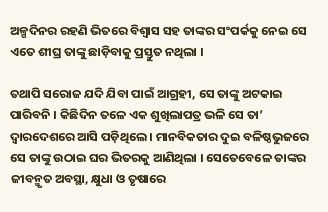ଅଳ୍ପଦିନର ରହଣି ଭିତରେ ବିଶ୍ୱାସ ସହ ତାଙ୍କର ସଂପର୍କକୁ ନେଇ ସେ ଏତେ ଶୀଘ୍ର ତାଙ୍କୁ ଛାଡ଼ିବାକୁ ପ୍ରସ୍ତୁତ ନଥିଲା ।

ତଥାପି ସରୋଜ ଯଦି ଯିବା ପାଇଁ ଆଗ୍ରହୀ, ସେ ତାଙ୍କୁ ଅଟକାଇ ପାରିବନି । କିଛିଦିନ ତଳେ ଏକ ଶୁଖିଲାପତ୍ର ଭଳି ସେ ତା’ ଦ୍ୱାରଦେଶରେ ଆସି ପଡ଼ିଥିଲେ । ମାନବିକତାର ଦୁଇ ବଳିଷ୍ଠଭୁଜରେ ସେ ତାଙ୍କୁ ଉଠାଇ ଘର ଭିତରକୁ ଆଣିଥିଲା । ସେତେବେଳେ ତାଙ୍କର ଜୀବନ୍ମୃତ ଅବସ୍ଥା, କ୍ଷୁଧା ଓ ତୃଷାରେ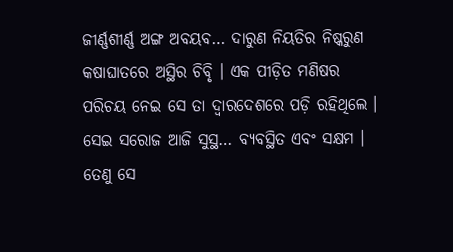ଜୀର୍ଣ୍ଣଶୀର୍ଣ୍ଣ ଅଙ୍ଗ ଅବୟବ… ଦାରୁଣ ନିୟତିର ନିଷ୍କରୁଣ କଷାଘାତରେ ଅସ୍ଥିର ଚିବୃି । ଏକ ପୀଡ଼ିତ ମଣିଷର ପରିଚୟ ନେଇ ସେ ତା ଦ୍ୱାରଦେଶରେ ପଡ଼ି ରହିଥିଲେ । ସେଇ ସରୋଜ ଆଜି ସୁସ୍ଥ… ବ୍ୟବସ୍ଥିତ ଏବଂ ସକ୍ଷମ । ତେଣୁ ସେ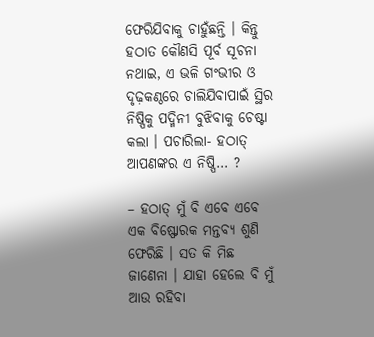ଫେରିଯିବାକୁ ଚାହୁଁଛନ୍ତି । କିନ୍ତୁ ହଠାତ କୌଣସି ପୂର୍ବ ସୂଚନା ନଥାଇ, ଏ ଭଳି ଗଂଭୀର ଓ ଦୃଢ଼କଣ୍ଠରେ ଚାଲିଯିବାପାଇଁ ସ୍ଥିର ନିଷ୍ପିକୁ ପଦ୍ମିନୀ ବୁଝିବାକୁ ଚେଷ୍ଟା କଲା । ପଚାରିଲା- ହଠାତ୍ ଆପଣଙ୍କର ଏ ନିଷ୍ପି… ?

– ହଠାତ୍ ମୁଁ ବି ଏବେ ଏବେ ଏକ ବିଷ୍ଫୋରକ ମନ୍ତବ୍ୟ ଶୁଣି ଫେରିଛି । ସତ କି ମିଛ ଜାଣେନା । ଯାହା ହେଲେ ବି ମୁଁ ଆଉ ରହିବା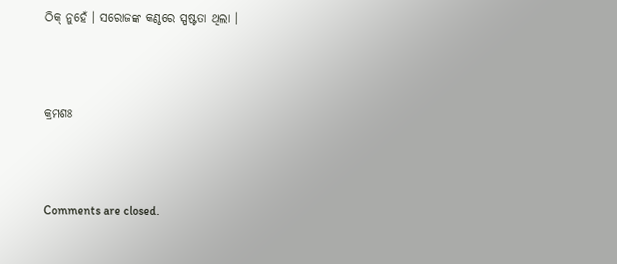ଠିକ୍ ନୁହେଁ । ସରୋଜଙ୍କ କଣ୍ଠରେ ସ୍ପଷ୍ଟତା ଥିଲା ।



କ୍ରମଶଃ



Comments are closed.